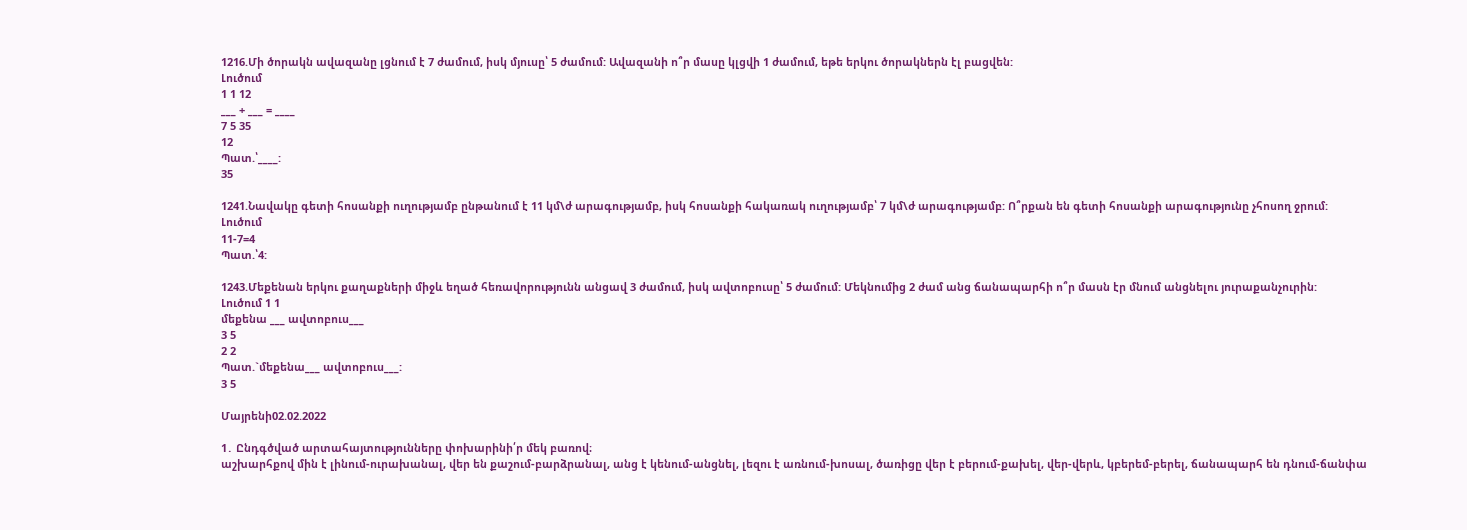1216.Մի ծորակն ավազանը լցնում է 7 ժամում, իսկ մյուսը՝ 5 ժամում: Ավազանի ո՞ր մասը կլցվի 1 ժամում, եթե երկու ծորակներն էլ բացվեն:
Լուծում
1 1 12
___ + ___ = ____
7 5 35
12
Պատ.՝____:
35

1241.Նավակը գետի հոսանքի ուղությամբ ընթանում է 11 կմ\ժ արագությամբ, իսկ հոսանքի հակառակ ուղությամբ՝ 7 կմ\ժ արագությամբ: Ո՞րքան են գետի հոսանքի արագությունը չհոսող ջրում:
Լուծում
11-7=4
Պատ.՝4:

1243.Մեքենան երկու քաղաքների միջև եղած հեռավորությունն անցավ 3 ժամում, իսկ ավտոբուսը՝ 5 ժամում: Մեկնումից 2 ժամ անց ճանապարհի ո՞ր մասն էր մնում անցնելու յուրաքանչուրին:
Լուծում 1 1
մեքենա ___ ավտոբուս___
3 5
2 2
Պատ.`մեքենա___ ավտոբուս___:
3 5

Մայրենի02.02.2022

1․ Ընդգծված արտահայտությունները փոխարինի՛ր մեկ բառով։
աշխարհքով մին է լինում-ուրախանալ, վեր են քաշում-բարձրանալ, անց է կենում-անցնել, լեզու է առնում-խոսալ, ծառիցը վեր է բերում-քախել, վեր-վերև, կբերեմ-բերել, ճանապարհ են դնում-ճանփա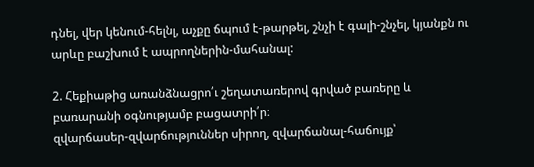դնել, վեր կենում-հելնլ, աչքը ճպում է-թարթել, շնչի է գալի-շնչել, կյանքն ու արևը բաշխում է ապրողներին-մահանալ:

2. Հեքիաթից առանձնացրո՛ւ շեղատառերով գրված բառերը և բառարանի օգնությամբ բացատրի՛ր։
զվարճասեր-զվարճություններ սիրող, զվարճանալ-հաճույք՝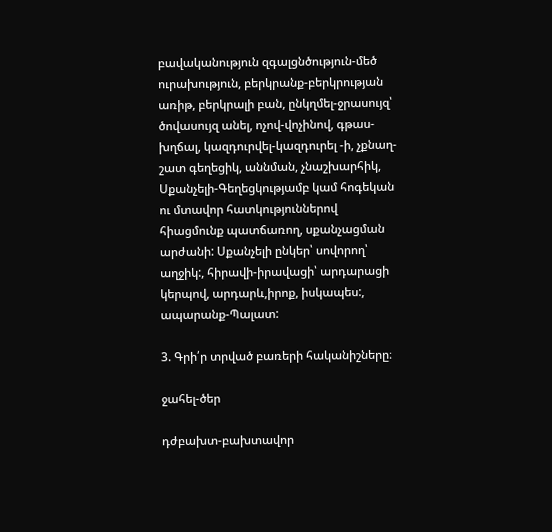բավականություն զգալցնծություն-մեծ ուրախություն, բերկրանք-բերկրության առիթ, բերկրալի բան, ընկղմել-ջրասույզ՝ ծովասույզ անել, ոչով-վոչինով, գթաս-խղճալ, կազդուրվել-կազդուրել -ի, չքնաղ-շատ գեղեցիկ, աննման, չնաշխարհիկ, Սքանչելի-Գեղեցկությամբ կամ հոգեկան ու մտավոր հատկություններով հիացմունք պատճառող, սքանչացման արժանի: Սքանչելի ընկեր՝ սովորող՝ աղջիկ:, հիրավի-իրավացի՝ արդարացի կերպով, արդարև,իրոք, իսկապես:, ապարանք-Պալատ:

3. Գրի՛ր տրված բառերի հականիշները։

ջահել-ծեր

դժբախտ-բախտավոր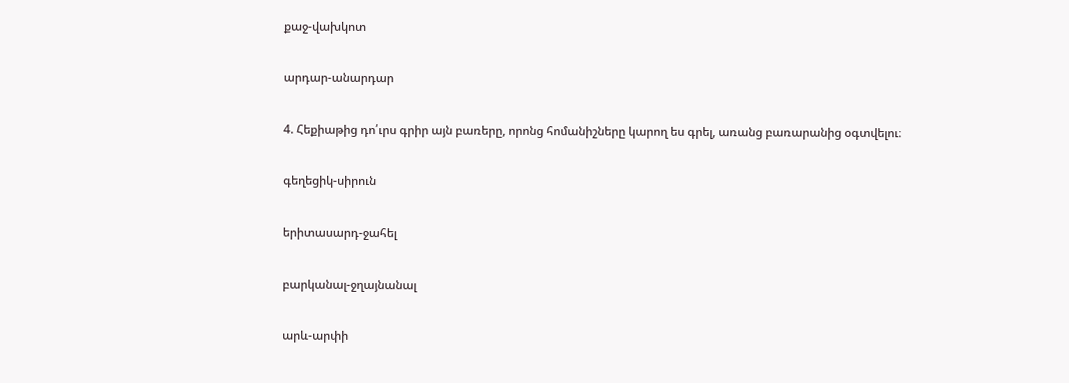քաջ-վախկոտ

արդար-անարդար

4. Հեքիաթից դո՛ւրս գրիր այն բառերը, որոնց հոմանիշները կարող ես գրել, առանց բառարանից օգտվելու։

գեղեցիկ-սիրուն

երիտասարդ-ջահել

բարկանալ-ջղայնանալ

արև-արփի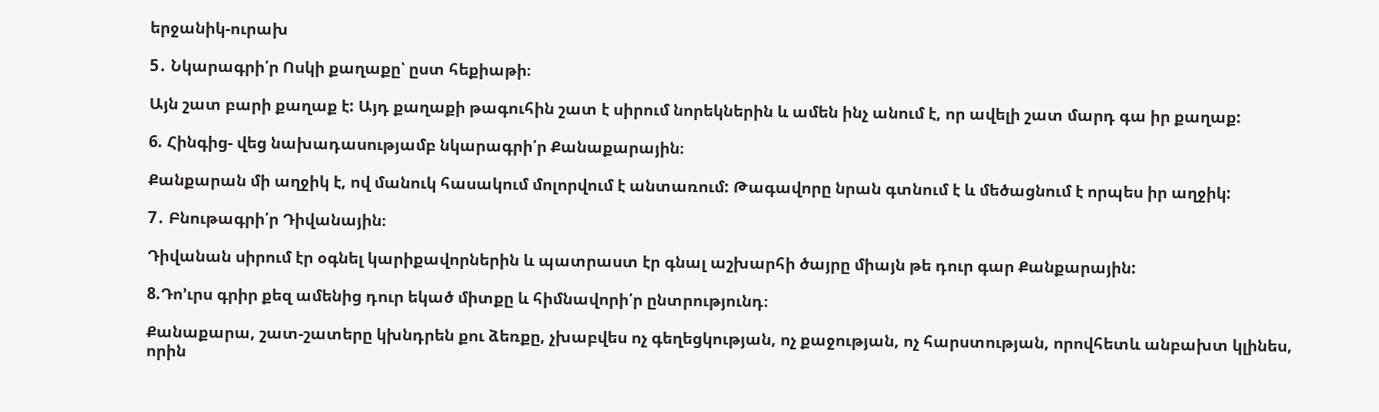երջանիկ-ուրախ

5․ Նկարագրի՛ր Ոսկի քաղաքը՝ ըստ հեքիաթի։

Այն շատ բարի քաղաք է: Այդ քաղաքի թագուհին շատ է սիրում նորեկներին և ամեն ինչ անում է, որ ավելի շատ մարդ գա իր քաղաք:

6. Հինգից- վեց նախադասությամբ նկարագրի՛ր Քանաքարային։

Քանքարան մի աղջիկ է, ով մանուկ հասակում մոլորվում է անտառում: Թագավորը նրան գտնում է և մեծացնում է որպես իր աղջիկ:

7․ Բնութագրի՛ր Դիվանային։

Դիվանան սիրում էր օգնել կարիքավորներին և պատրաստ էր գնալ աշխարհի ծայրը միայն թե դուր գար Քանքարային:

8.Դո’ւրս գրիր քեզ ամենից դուր եկած միտքը և հիմնավորի՛ր ընտրությունդ։

Քանաքարա, շատ-շատերը կխնդրեն քու ձեռքը, չխաբվես ոչ գեղեցկության, ոչ քաջության, ոչ հարստության, որովհետև անբախտ կլինես, որին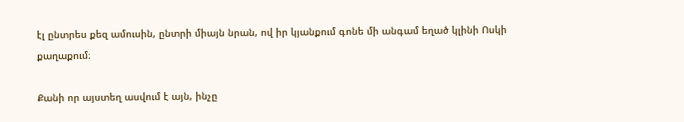էլ ընտրես քեզ ամուսին, ընտրի միայն նրան, ով իր կյանքում գոնե մի անգամ եղած կլինի Ոսկի քաղաքում։

Քանի որ այստեղ ասվում է այն, ինչը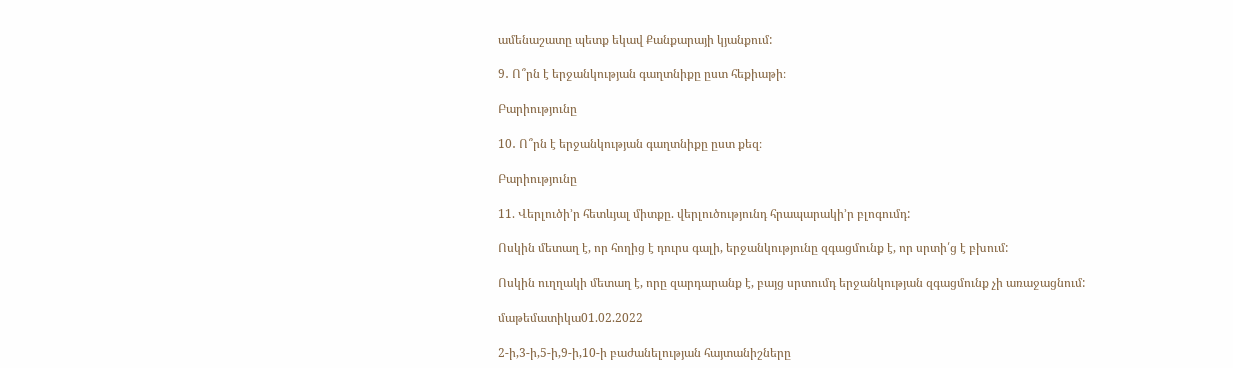ամենաշատը պետք եկավ Քանքարայի կյանքում:

9․ Ո՞րն է երջանկության գաղտնիքը ըստ հեքիաթի։

Բարիությունը

10․ Ո՞րն է երջանկության գաղտնիքը ըստ քեզ։

Բարիությունը

11. Վերլուծի’ր հետևյալ միտքը. վերլուծությունդ հրապարակի’ր բլոգումդ:

Ոսկին մետաղ է, որ հողից է դուրս գալի, երջանկությունը զգացմունք է, որ սրտի՛ց է բխում:

Ոսկին ուղղակի մետաղ է, որը զարդարանք է, բայց սրտումդ երջանկության զգացմունք չի առաջացնում:

մաթեմատիկա01.02.2022

2-ի,3-ի,5-ի,9-ի,10-ի բաժանելության հայտանիշները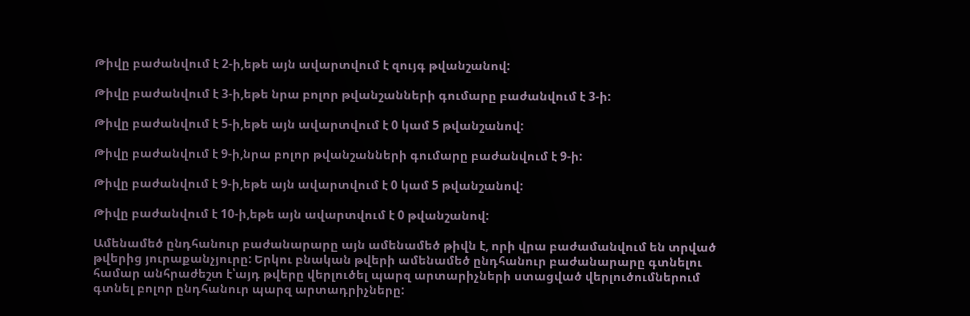Թիվը բաժանվում է 2-ի,եթե այն ավարտվում է զույգ թվանշանով:

Թիվը բաժանվում է 3-ի,եթե նրա բոլոր թվանշանների գումարը բաժանվում է 3-ի:

Թիվը բաժանվում է 5-ի,եթե այն ավարտվում է 0 կամ 5 թվանշանով:

Թիվը բաժանվում է 9-ի,նրա բոլոր թվանշանների գումարը բաժանվում է 9-ի:

Թիվը բաժանվում է 9-ի,եթե այն ավարտվում է 0 կամ 5 թվանշանով:

Թիվը բաժանվում է 10-ի,եթե այն ավարտվում է 0 թվանշանով:

Ամենամեծ ընդհանուր բաժանարարը այն ամենամեծ թիվն է, որի վրա բաժամանվում են տրված թվերից յուրաքանչյուրը: Երկու բնական թվերի ամենամեծ ընդհանուր բաժանարարը գտնելու համար անհրաժեշտ է՝այդ թվերը վերլուծել պարզ արտարիչների ստացված վերլուծումներում գտնել բոլոր ընդհանուր պարզ արտադրիչները: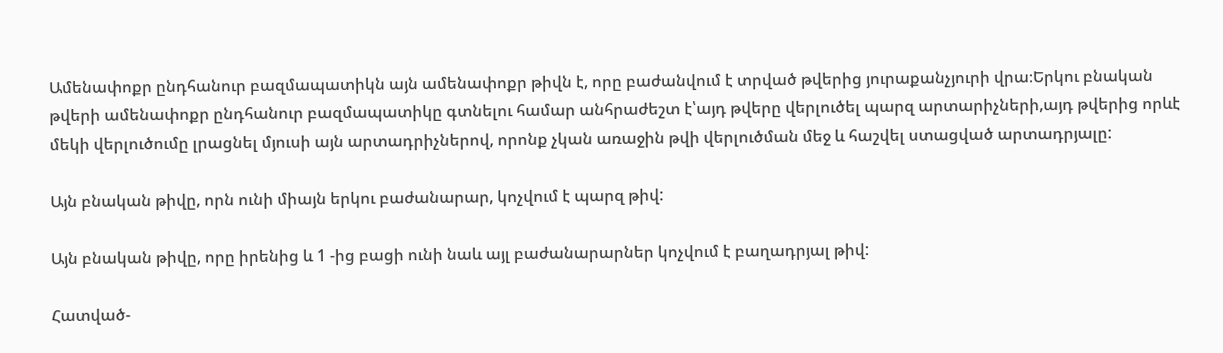Ամենափոքր ընդհանուր բազմապատիկն այն ամենափոքր թիվն է, որը բաժանվում է տրված թվերից յուրաքանչյուրի վրա։Երկու բնական թվերի ամենափոքր ընդհանուր բազմապատիկը գտնելու համար անհրաժեշտ է՝այդ թվերը վերլուծել պարզ արտարիչների,այդ թվերից որևէ մեկի վերլուծումը լրացնել մյուսի այն արտադրիչներով, որոնք չկան առաջին թվի վերլուծման մեջ և հաշվել ստացված արտադրյալը:

Այն բնական թիվը, որն ունի միայն երկու բաժանարար, կոչվում է պարզ թիվ:

Այն բնական թիվը, որը իրենից և 1 -ից բացի ունի նաև այլ բաժանարարներ կոչվում է բաղադրյալ թիվ:

Հատված-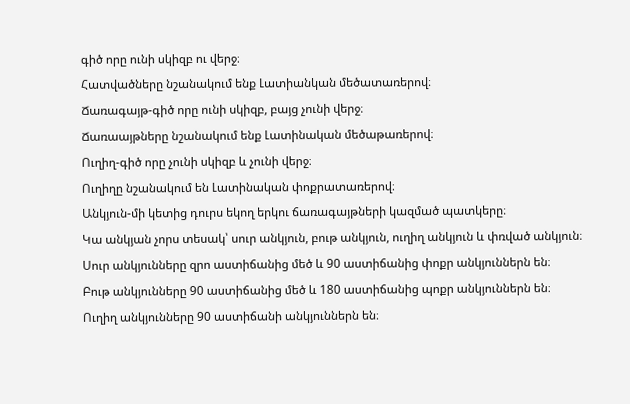գիծ որը ունի սկիզբ ու վերջ։
Հատվածները նշանակում ենք Լատիանկան մեծատառերով։
Ճառագայթ-գիծ որը ունի սկիզբ, բայց չունի վերջ։
Ճառաայթները նշանակում ենք Լատինական մեծաթառերով։
Ուղիղ-գիծ որը չունի սկիզբ և չունի վերջ։
Ուղիղը նշանակում են Լատինական փոքրատառերով։
Անկյուն-մի կետից դուրս եկող երկու ճառագայթների կազմած պատկերը։
Կա անկյան չորս տեսակ՝ սուր անկյուն, բութ անկյուն, ուղիղ անկյուն և փռված անկյուն։
Սուր անկյունները զրո աստիճանից մեծ և 90 աստիճանից փոքր անկյուններն են։
Բութ անկյունները 90 աստիճանից մեծ և 180 աստիճանից պոքր անկյուններն են։
Ուղիղ անկյունները 90 աստիճանի անկյուններն են։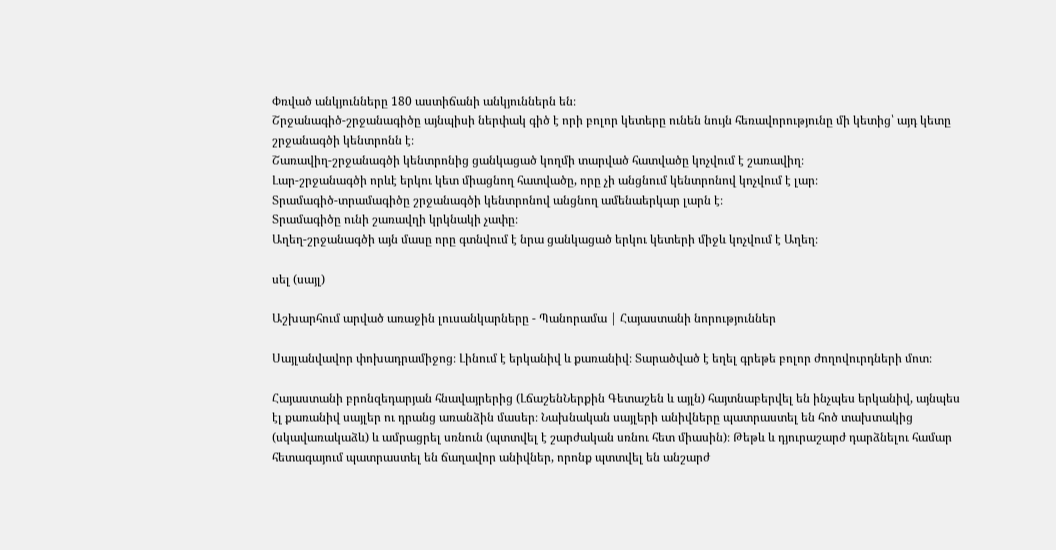Փռված անկյունները 180 աստիճանի անկյուններն են։
Շրջանագիծ-շրջանագիծը այնպիսի ներփակ գիծ է որի բոլոր կետերը ունեն նույն հեռավորությունը մի կետից՝ այդ կետը շրջանագծի կենտրոնն է։
Շառավիղ-շրջանագծի կենտրոնից ցանկացած կողմի տարված հատվածը կոչվում է շառավիղ։
Լար-շրջանագծի որևէ երկու կետ միացնող հատվածը, որը չի անցնում կենտրոնով կոչվում է լար։
Տրամագիծ-տրամագիծը շրջանագծի կենտրոնով անցնող ամենաերկար լարն է։
Տրամագիծը ունի շառավղի կրկնակի չափը։
Աղեղ-շրջանագծի այն մասը որը գտնվում է նրա ցանկացած երկու կետերի միջև կոչվում է Աղեղ։

սել (սայլ)

Աշխարհում արված առաջին լուսանկարները - Պանորամա | Հայաստանի նորություններ

Սայլանվավոր փոխադրամիջոց։ Լինում է երկանիվ և քառանիվ։ Տարածված է եղել գրեթե բոլոր ժողովուրդների մոտ։

Հայաստանի բրոնզեդարյան հնավայրերից (ԼճաշենՆերքին Գետաշեն և այլն) հայտնաբերվել են ինչպես երկանիվ, այնպես էլ քառանիվ սայլեր ու դրանց առանձին մասեր։ Նախնական սայլերի անիվները պատրաստել են հոծ տախտակից (սկավառակաձև) և ամրացրել սռնուն (պտտվել է շարժական սռնու հետ միասին)։ Թեթև և դյուրաշարժ դարձնելու համար հետագայում պատրաստել են ճաղավոր անիվներ, որոնք պտտվել են անշարժ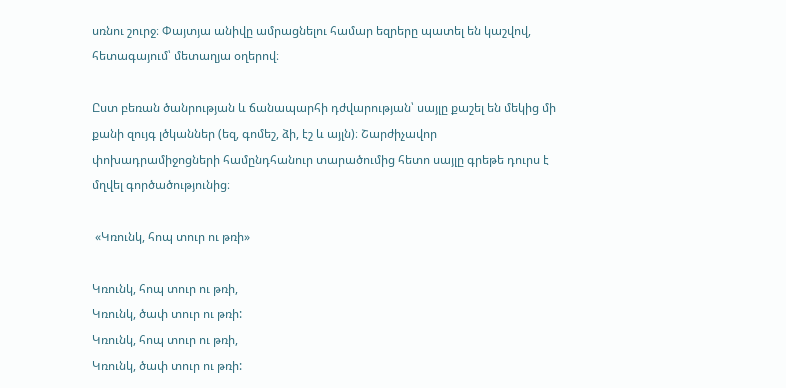սռնու շուրջ։ Փայտյա անիվը ամրացնելու համար եզրերը պատել են կաշվով, հետագայում՝ մետաղյա օղերով։

Ըստ բեռան ծանրության և ճանապարհի դժվարության՝ սայլը քաշել են մեկից մի քանի զույգ լծկաններ (եզ, գոմեշ, ձի, էշ և այլն)։ Շարժիչավոր փոխադրամիջոցների համընդհանուր տարածումից հետո սայլը գրեթե դուրս է մղվել գործածությունից։

 «Կռունկ, հոպ տուր ու թռի»

Կռունկ, հոպ տուր ու թռի,
Կռունկ, ծափ տուր ու թռի:
Կռունկ, հոպ տուր ու թռի,
Կռունկ, ծափ տուր ու թռի: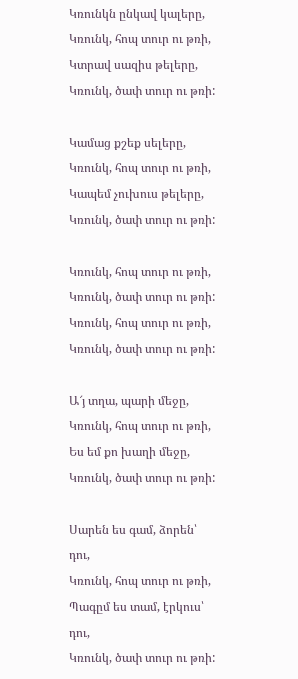Կռունկն ընկավ կալերը,
Կռունկ, հոպ տուր ու թռի,
Կտրավ սազիս թելերը,
Կռունկ, ծափ տուր ու թռի:

Կամաց քշեք սելերը,
Կռունկ, հոպ տուր ու թռի,
Կապեմ չուխուս թելերը,
Կռունկ, ծափ տուր ու թռի:

Կռունկ, հոպ տուր ու թռի,
Կռունկ, ծափ տուր ու թռի:
Կռունկ, հոպ տուր ու թռի,
Կռունկ, ծափ տուր ու թռի:

Ա՜յ տղա, պարի մեջը,
Կռունկ, հոպ տուր ու թռի,
Ես եմ քո խաղի մեջը,
Կռունկ, ծափ տուր ու թռի:

Սարեն ես գամ, ձորեն՝ դու,
Կռունկ, հոպ տուր ու թռի,
Պագըմ ես տամ, էրկուս՝ դու,
Կռունկ, ծափ տուր ու թռի: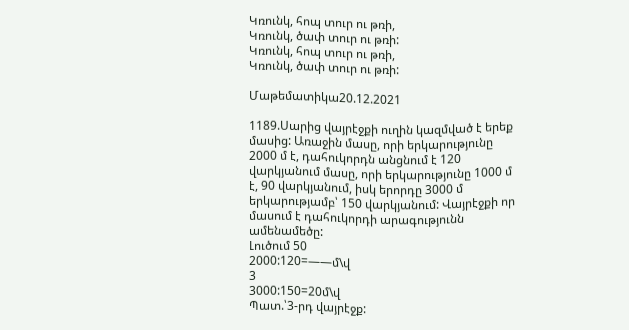Կռունկ, հոպ տուր ու թռի,
Կռունկ, ծափ տուր ու թռի:
Կռունկ, հոպ տուր ու թռի,
Կռունկ, ծափ տուր ու թռի:

Մաթեմատիկա20.12.2021

1189.Սարից վայրէջքի ուղին կազմված է երեք մասից: Առաջին մասը, որի երկարությունը 2000 մ է, դահուկորդն անցնում է 120 վարկյանում մասը, որի երկարությունը 1000 մ է, 90 վարկյանում, իսկ երորդը 3000 մ երկարությամբ՝ 150 վարկյանում: Վայրէջքի որ մասում է դահուկորդի արագությունն ամենամեծը:
Լուծում 50
2000:120=——մ\վ
3
3000:150=20մ\վ
Պատ.՝3-րդ վայրէջք: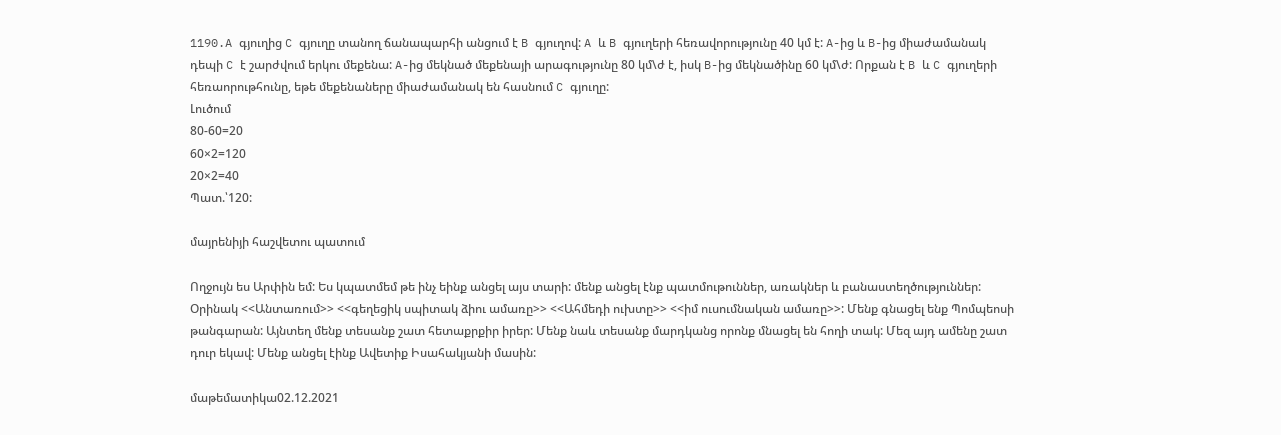1190.A գյուղից C գյուղը տանող ճանապարհի անցում է B գյուղով: A և B գյուղերի հեռավորությունը 40 կմ է: A-ից և B-ից միաժամանակ դեպի C է շարժվում երկու մեքենա: A-ից մեկնած մեքենայի արագությունը 80 կմ\ժ է, իսկ B-ից մեկնածինը 60 կմ\ժ: Որքան է B և C գյուղերի հեռաորութհունը, եթե մեքենաները միաժամանակ են հասնում C գյուղը:
Լուծում
80-60=20
60×2=120
20×2=40
Պատ.՝120:

մայրենիյի հաշվետու պատում

Ողջույն ես Արփին եմ: Ես կպատմեմ թե ինչ եինք անցել այս տարի: մենք անցել էնք պատմութուններ, առակներ և բանաստեղծություններ: Օրինակ <<Անտառում>> <<գեղեցիկ սպիտակ ձիու ամառը>> <<Ահմեդի ուխտը>> <<իմ ուսումնական ամառը>>: Մենք գնացել ենք Պոմպեոսի թանգարան: Այնտեղ մենք տեսանք շատ հետաքրքիր իրեր: Մենք նաև տեսանք մարդկանց որոնք մնացել են հողի տակ: Մեզ այդ ամենը շատ դուր եկավ: Մենք անցել էինք Ավետիք Իսահակյանի մասին:

մաթեմատիկա02.12.2021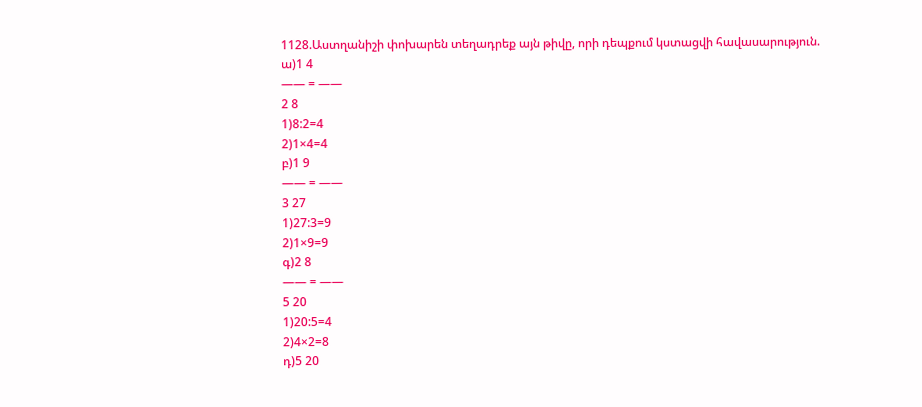1128.Աստղանիշի փոխարեն տեղադրեք այն թիվը, որի դեպքում կստացվի հավասարություն.
ա)1 4
—— = ——
2 8
1)8:2=4
2)1×4=4
բ)1 9
—— = ——
3 27
1)27:3=9
2)1×9=9
գ)2 8
—— = ——
5 20
1)20:5=4
2)4×2=8
դ)5 20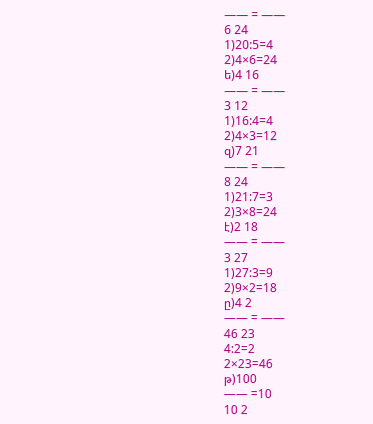—— = ——
6 24
1)20:5=4
2)4×6=24
ե)4 16
—— = ——
3 12
1)16:4=4
2)4×3=12
զ)7 21
—— = ——
8 24
1)21:7=3
2)3×8=24
է)2 18
—— = ——
3 27
1)27:3=9
2)9×2=18
ը)4 2
—— = ——
46 23
4:2=2
2×23=46
թ)100
—— =10
10 2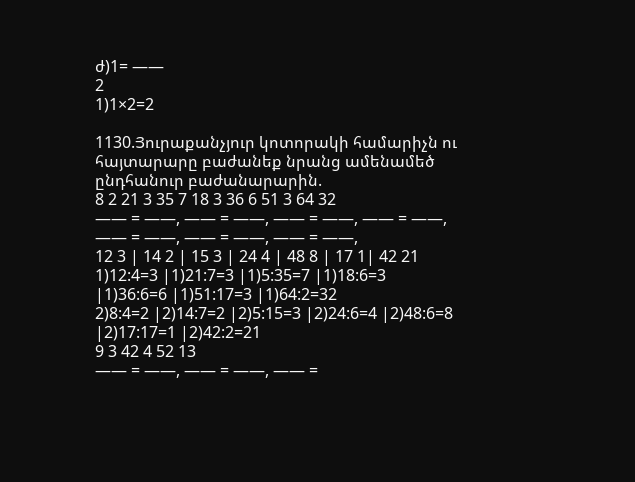ժ)1= ——
2
1)1×2=2

1130.Յուրաքանչյուր կոտորակի համարիչն ու հայտարարը բաժանեք նրանց ամենամեծ ընդհանուր բաժանարարին.
8 2 21 3 35 7 18 3 36 6 51 3 64 32
—— = ——, —— = ——, —— = ——, —— = ——, —— = ——, —— = ——, —— = ——,
12 3 | 14 2 | 15 3 | 24 4 | 48 8 | 17 1| 42 21
1)12:4=3 |1)21:7=3 |1)5:35=7 |1)18:6=3 |1)36:6=6 |1)51:17=3 |1)64:2=32
2)8:4=2 |2)14:7=2 |2)5:15=3 |2)24:6=4 |2)48:6=8 |2)17:17=1 |2)42:2=21
9 3 42 4 52 13
—— = ——, —— = ——, —— =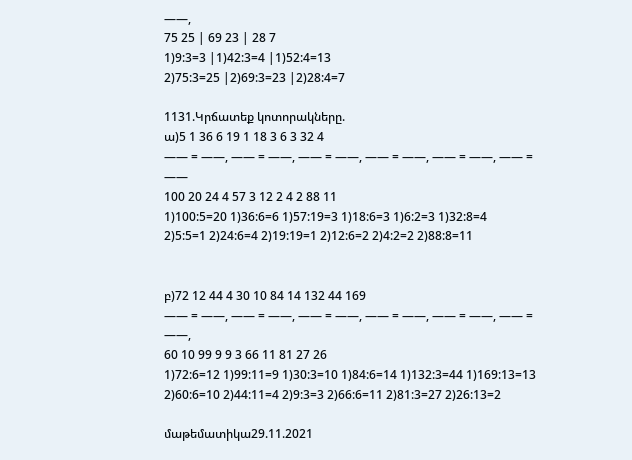——,
75 25 | 69 23 | 28 7
1)9:3=3 |1)42:3=4 |1)52:4=13
2)75:3=25 |2)69:3=23 |2)28:4=7

1131.Կրճատեք կոտորակները.
ա)5 1 36 6 19 1 18 3 6 3 32 4
—— = ——, —— = ——, —— = ——, —— = ——, —— = ——, —— = ——
100 20 24 4 57 3 12 2 4 2 88 11
1)100:5=20 1)36:6=6 1)57:19=3 1)18:6=3 1)6:2=3 1)32:8=4
2)5:5=1 2)24:6=4 2)19:19=1 2)12:6=2 2)4:2=2 2)88:8=11


բ)72 12 44 4 30 10 84 14 132 44 169
—— = ——, —— = ——, —— = ——, —— = ——, —— = ——, —— = ——,
60 10 99 9 9 3 66 11 81 27 26
1)72:6=12 1)99:11=9 1)30:3=10 1)84:6=14 1)132:3=44 1)169:13=13
2)60:6=10 2)44:11=4 2)9:3=3 2)66:6=11 2)81:3=27 2)26:13=2

մաթեմատիկա29.11.2021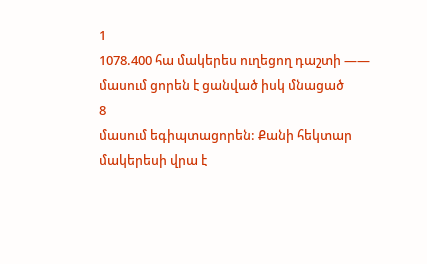1
1078.400 հա մակերես ուղեցող դաշտի —— մասում ցորեն է ցանված իսկ մնացած
8
մասում եգիպտացորեն: Քանի հեկտար մակերեսի վրա է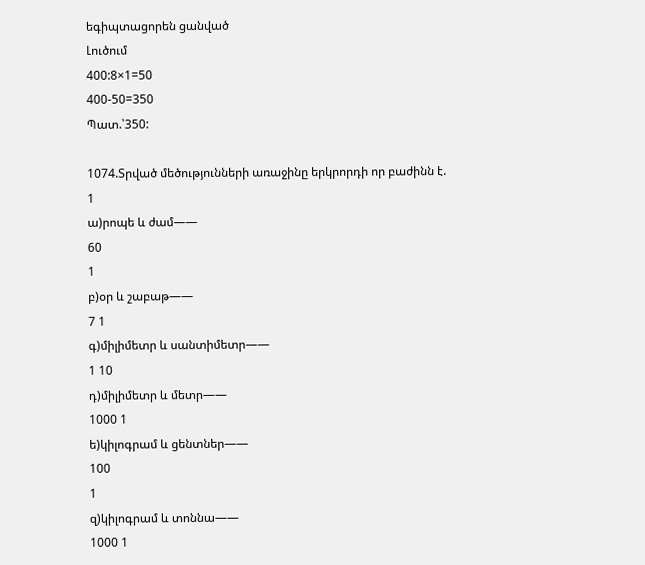եգիպտացորեն ցանված
Լուծում
400:8×1=50
400-50=350
Պատ.՝350:

1074.Տրված մեծությունների առաջինը երկրորդի որ բաժինն է.
1
ա)րոպե և ժամ——
60
1
բ)օր և շաբաթ——
7 1
գ)միլիմետր և սանտիմետր——
1 10
դ)միլիմետր և մետր——
1000 1
ե)կիլոգրամ և ցենտներ——
100
1
զ)կիլոգրամ և տոննա——
1000 1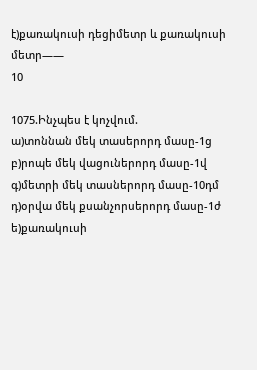է)քառակուսի դեցիմետր և քառակուսի մետր——
10

1075.Ինչպես է կոչվում.
ա)տոննան մեկ տասերորդ մասը-1ց
բ)րոպե մեկ վացուներորդ մասը-1վ
գ)մետրի մեկ տասներորդ մասը-10դմ
դ)օրվա մեկ քսանչորսերորդ մասը-1ժ
ե)քառակուսի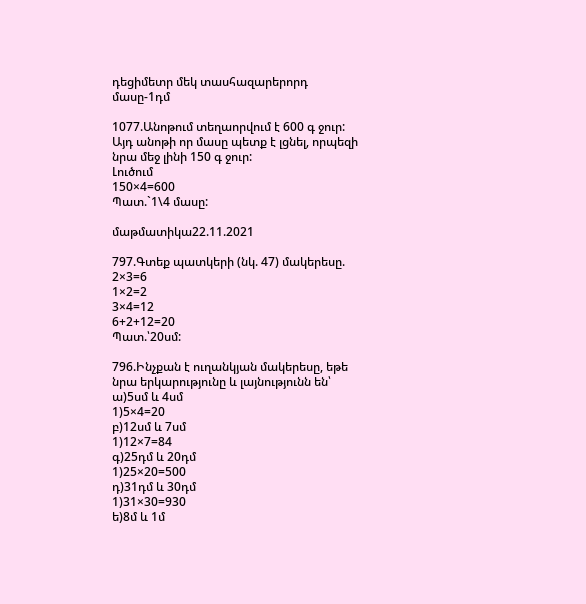դեցիմետր մեկ տասհազարերորդ մասը-1դմ

1077.Անոթում տեղաորվում է 600 գ ջուր: Այդ անոթի որ մասը պետք է լցնել, որպեզի նրա մեջ լինի 150 գ ջուր:
Լուծում
150×4=600
Պատ.`1\4 մասը:

մաթմատիկա22.11.2021

797.Գտեք պատկերի (նկ. 47) մակերեսը.
2×3=6
1×2=2
3×4=12
6+2+12=20
Պատ.՝20սմ:

796.Ինչքան է ուղանկյան մակերեսը, եթե նրա երկարությունը և լայնությունն են՝
ա)5սմ և 4սմ
1)5×4=20
բ)12սմ և 7սմ
1)12×7=84
գ)25դմ և 20դմ
1)25×20=500
դ)31դմ և 30դմ
1)31×30=930
ե)8մ և 1մ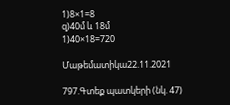1)8×1=8
զ)40մ և 18մ
1)40×18=720

Մաթեմատիկա22.11.2021

797.Գտեք պատկերի (նկ. 47)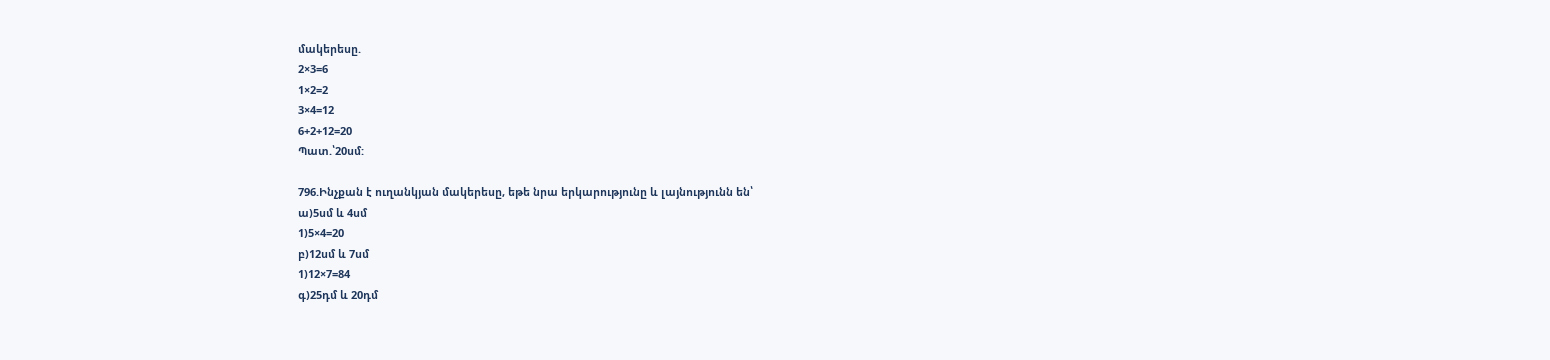մակերեսը.
2×3=6
1×2=2
3×4=12
6+2+12=20
Պատ.՝20սմ:

796.Ինչքան է ուղանկյան մակերեսը, եթե նրա երկարությունը և լայնությունն են՝
ա)5սմ և 4սմ
1)5×4=20
բ)12սմ և 7սմ
1)12×7=84
գ)25դմ և 20դմ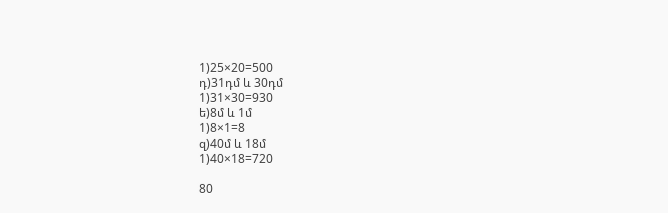1)25×20=500
դ)31դմ և 30դմ
1)31×30=930
ե)8մ և 1մ
1)8×1=8
զ)40մ և 18մ
1)40×18=720

80